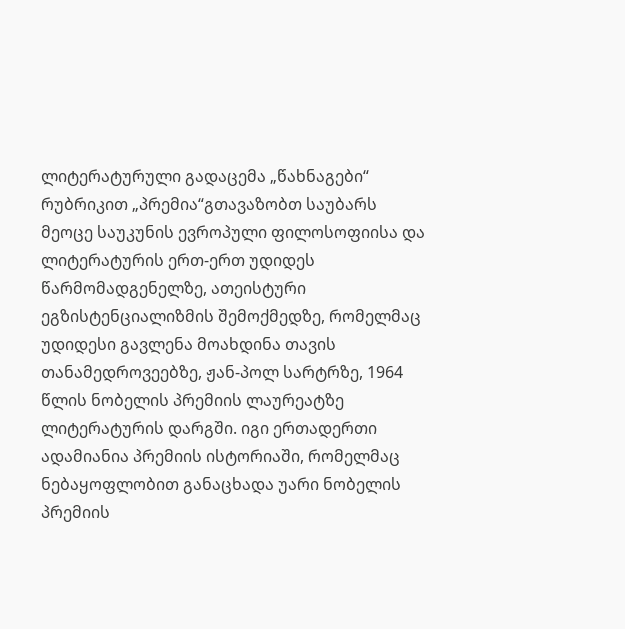ლიტერატურული გადაცემა „წახნაგები“ რუბრიკით „პრემია“გთავაზობთ საუბარს მეოცე საუკუნის ევროპული ფილოსოფიისა და ლიტერატურის ერთ-ერთ უდიდეს წარმომადგენელზე, ათეისტური ეგზისტენციალიზმის შემოქმედზე, რომელმაც უდიდესი გავლენა მოახდინა თავის თანამედროვეებზე, ჟან-პოლ სარტრზე, 1964 წლის ნობელის პრემიის ლაურეატზე ლიტერატურის დარგში. იგი ერთადერთი ადამიანია პრემიის ისტორიაში, რომელმაც ნებაყოფლობით განაცხადა უარი ნობელის პრემიის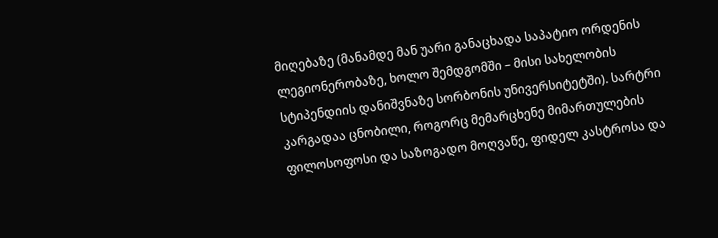მიღებაზე (მანამდე მან უარი განაცხადა საპატიო ორდენის ლეგიონერობაზე, ხოლო შემდგომში – მისი სახელობის სტიპენდიის დანიშვნაზე სორბონის უნივერსიტეტში). სარტრი კარგადაა ცნობილი, როგორც მემარცხენე მიმართულების ფილოსოფოსი და საზოგადო მოღვაწე, ფიდელ კასტროსა და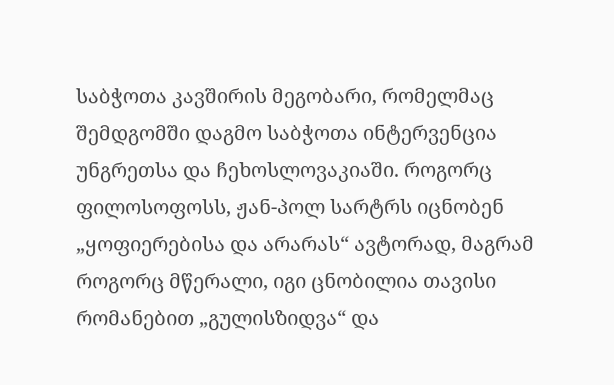საბჭოთა კავშირის მეგობარი, რომელმაც შემდგომში დაგმო საბჭოთა ინტერვენცია უნგრეთსა და ჩეხოსლოვაკიაში. როგორც ფილოსოფოსს, ჟან-პოლ სარტრს იცნობენ „ყოფიერებისა და არარას“ ავტორად, მაგრამ როგორც მწერალი, იგი ცნობილია თავისი რომანებით „გულისზიდვა“ და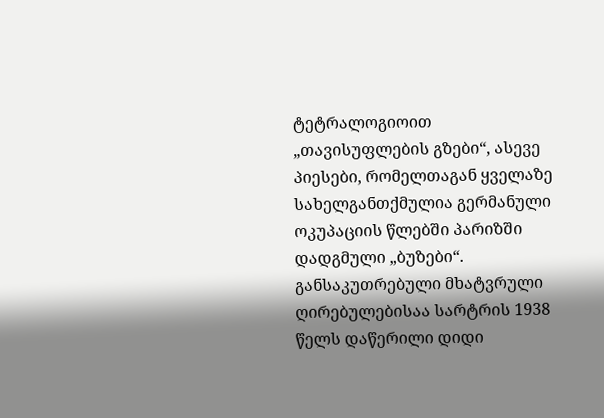ტეტრალოგიოით „თავისუფლების გზები“, ასევე პიესები, რომელთაგან ყველაზე სახელგანთქმულია გერმანული ოკუპაციის წლებში პარიზში დადგმული „ბუზები“. განსაკუთრებული მხატვრული ღირებულებისაა სარტრის 1938 წელს დაწერილი დიდი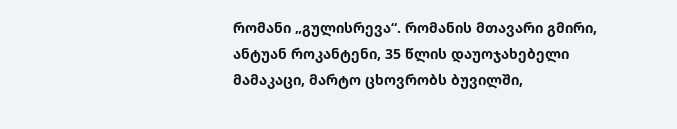რომანი „გულისრევა“. რომანის მთავარი გმირი, ანტუან როკანტენი, 35 წლის დაუოჯახებელი მამაკაცი, მარტო ცხოვრობს ბუვილში,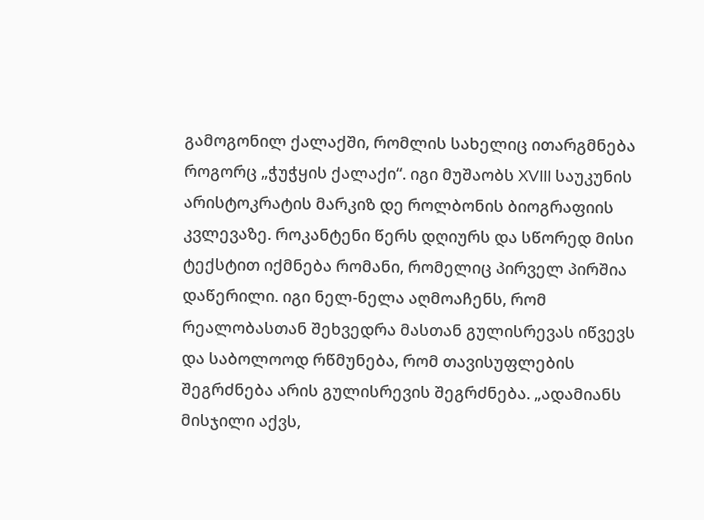გამოგონილ ქალაქში, რომლის სახელიც ითარგმნება როგორც „ჭუჭყის ქალაქი“. იგი მუშაობს XVIII საუკუნის არისტოკრატის მარკიზ დე როლბონის ბიოგრაფიის კვლევაზე. როკანტენი წერს დღიურს და სწორედ მისი ტექსტით იქმნება რომანი, რომელიც პირველ პირშია დაწერილი. იგი ნელ-ნელა აღმოაჩენს, რომ რეალობასთან შეხვედრა მასთან გულისრევას იწვევს და საბოლოოდ რწმუნება, რომ თავისუფლების შეგრძნება არის გულისრევის შეგრძნება. „ადამიანს მისჯილი აქვს,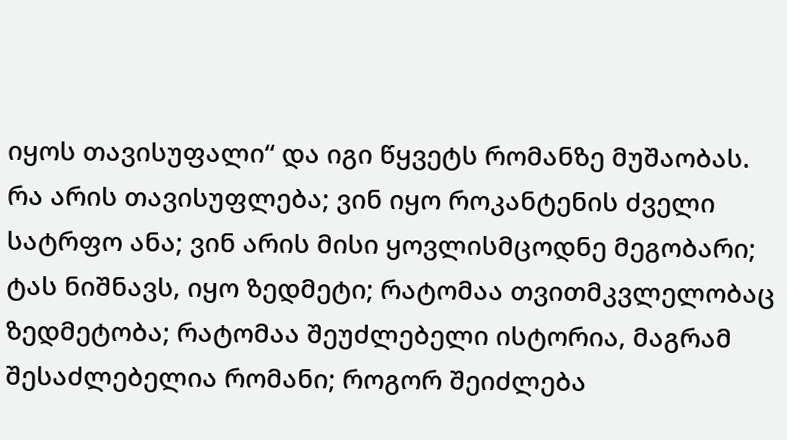იყოს თავისუფალი“ და იგი წყვეტს რომანზე მუშაობას. რა არის თავისუფლება; ვინ იყო როკანტენის ძველი სატრფო ანა; ვინ არის მისი ყოვლისმცოდნე მეგობარი; ტას ნიშნავს, იყო ზედმეტი; რატომაა თვითმკვლელობაც ზედმეტობა; რატომაა შეუძლებელი ისტორია, მაგრამ შესაძლებელია რომანი; როგორ შეიძლება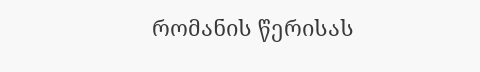რომანის წერისას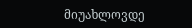მიუახლოვდე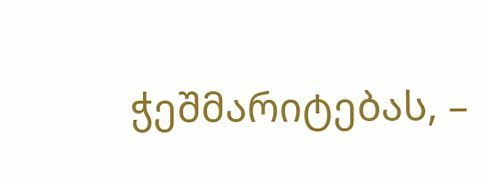ჭეშმარიტებას, –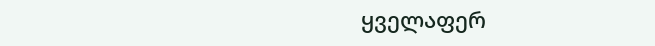ყველაფერ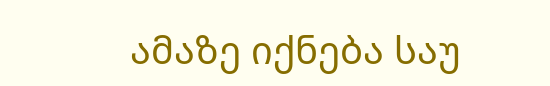ამაზე იქნება საუ